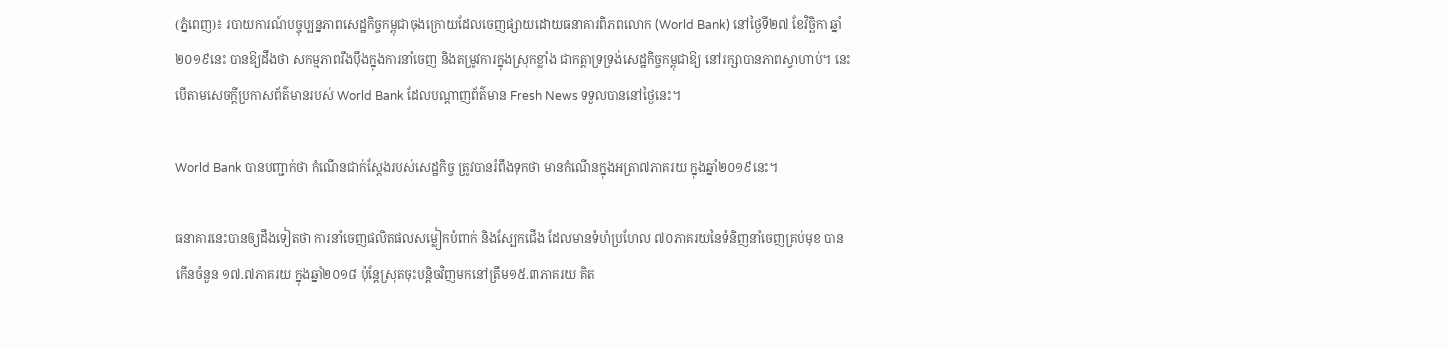(ភ្នំពេញ)៖ របាយការណ៍បច្ចុប្បន្នភាពសេដ្ឋកិច្ចកម្ពុជាចុងក្រោយដែលចេញផ្សាយដោយធនាគារពិភពលោក (World Bank) នៅថ្ងៃទី២៧ ខែវិច្ឆិកា ឆ្នាំ២០១៩នេះ បានឱ្យដឹងថា សកម្មភាពរឹងប៉ឹងក្នុងការនាំចេញ និងតម្រូវការក្នុងស្រុកខ្លាំង ជាកត្តាទ្រទ្រង់សេដ្ឋកិច្ចកម្ពុជាឱ្យ នៅរក្សាបានភាពស្វាហាប់។ នេះបើតាមសេចក្តីប្រកាសព័ត៌មានរបស់ World Bank ដែលបណ្តាញព័ត៌មាន Fresh News ទទួលបាននៅថ្ងៃនេះ។

World Bank បានបញ្ជាក់ថា កំណើនជាក់ស្តែងរបស់សេដ្ឋកិច្ច ត្រូវបានរំពឹងទុកថា មានកំណើនក្នុងអត្រា៧ភាគរយ ក្នុងឆ្នាំ២០១៩នេះ។

ធនាគារនេះបានឲ្យដឹងទៀតថា ការនាំចេញផលិតផលសម្លៀកបំពាក់ និងស្បែកជើង ដែលមានទំហំប្រហែល ៧០ភាគរយនៃទំនិញនាំចេញគ្រប់មុខ បានកើនចំនួន ១៧.៧ភាគរយ ក្នុងឆ្នាំ២០១៨ ប៉ុន្តែស្រុតចុះបន្តិចវិញមកនៅត្រឹម១៥.៣ភាគរយ គិត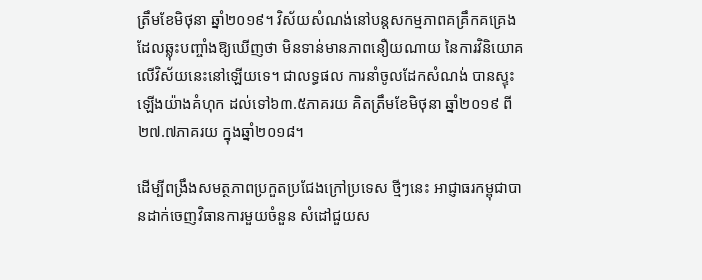ត្រឹមខែមិថុនា ឆ្នាំ២០១៩។ វិស័យសំណង់នៅបន្តសកម្មភាពគគ្រឹកគគ្រេង ដែលឆ្លុះបញ្ចាំងឱ្យឃើញថា មិនទាន់មានភាពនឿយណាយ នៃការវិនិយោគលើវិស័យនេះនៅឡើយទេ។ ជាលទ្ធផល ការនាំចូលដែកសំណង់ បានស្ទុះឡើងយ៉ាងគំហុក ដល់ទៅ៦៣.៥ភាគរយ គិតត្រឹមខែមិថុនា ឆ្នាំ២០១៩ ពី ២៧.៧ភាគរយ ក្នុងឆ្នាំ២០១៨។

ដើម្បីពង្រឹងសមត្ថភាពប្រកួតប្រជែងក្រៅប្រទេស ថ្មីៗនេះ អាជ្ញាធរកម្ពុជាបានដាក់ចេញវិធានការមួយចំនួន សំដៅជួយស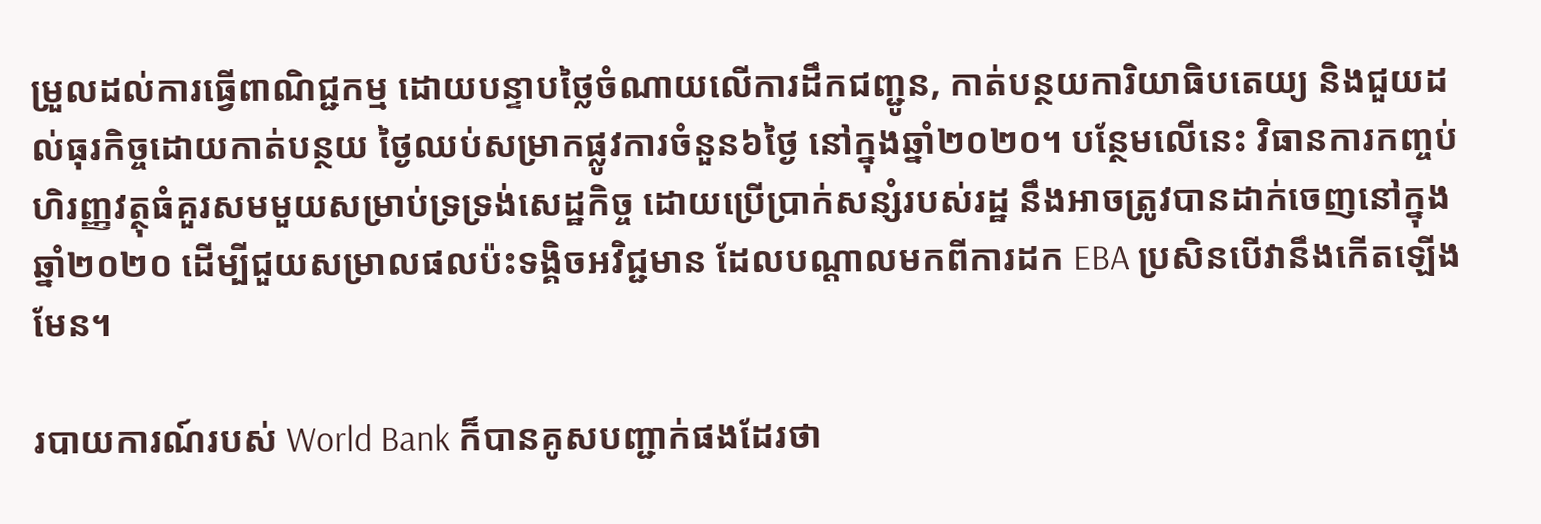ម្រួលដល់ការធ្វើពាណិជ្ជកម្ម ដោយបន្ទាបថ្លៃចំណាយលើការដឹកជញ្ជូន, កាត់បន្ថយការិយាធិបតេយ្យ និងជួយដល់ធុរកិច្ចដោយកាត់បន្ថយ ថ្ងៃឈប់សម្រាកផ្លូវការចំនួន៦ថ្ងៃ នៅក្នុងឆ្នាំ២០២០។ បន្ថែមលើនេះ វិធានការកញ្ចប់ហិរញ្ញវត្ថុធំគួរសមមួយសម្រាប់ទ្រទ្រង់សេដ្ឋកិច្ច ដោយប្រើប្រាក់សន្សំរបស់រដ្ឋ នឹងអាចត្រូវបានដាក់ចេញនៅក្នុងឆ្នាំ២០២០ ដើម្បីជួយសម្រាលផលប៉ះទង្គិចអវិជ្ជមាន ដែលបណ្តាលមកពីការដក EBA ប្រសិនបើវានឹងកើតឡើងមែន។

របាយការណ៍របស់ World Bank ក៏បានគូសបញ្ជាក់ផងដែរថា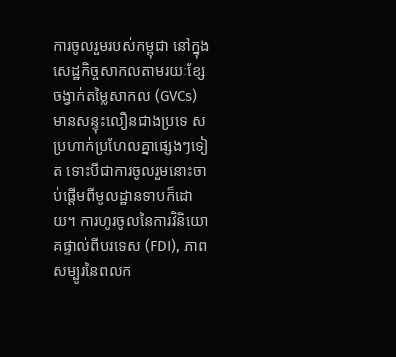ការចូលរួមរបស់កម្ពុជា នៅក្នុងសេដ្ឋកិច្ចសាកលតាមរយៈខ្សែចង្វាក់តម្លៃសាកល (GVCs) មានសន្ទុះលឿនជាងប្រទេ សប្រហាក់ប្រហែលគ្នាផ្សេងៗទៀត ទោះបីជាការចូលរួមនោះចាប់ផ្តើមពីមូលដ្ឋានទាបក៏ដោយ។ ការហូរចូលនៃការវិនិយោគផ្ទាល់ពីបរទេស (FDI), ភាពសម្បូរនៃពលក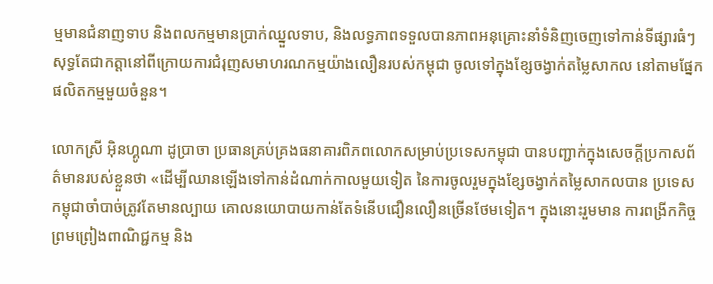ម្មមានជំនាញទាប និងពលកម្មមានប្រាក់ឈ្នួលទាប, និងលទ្ធភាពទទួលបានភាពអនុគ្រោះនាំទំនិញចេញទៅកាន់ទីផ្សារធំៗ សុទ្ធតែជាកត្តានៅពីក្រោយការជំរុញសមាហរណកម្មយ៉ាងលឿនរបស់កម្ពុជា ចូលទៅក្នុងខ្សែចង្វាក់តម្លៃសាកល នៅតាមផ្នែកផលិតកម្មមួយចំនួន។

លោកស្រី អ៊ិនហ្គូណា ដូប្រាចា ប្រធានគ្រប់គ្រងធនាគារពិភពលោកសម្រាប់ប្រទេសកម្ពុជា បានបញ្ជាក់ក្នុងសេចក្តីប្រកាសព័ត៌មានរបស់ខ្លួនថា «ដើម្បីឈានឡើងទៅកាន់ដំណាក់កាលមួយទៀត នៃការចូលរួមក្នុងខ្សែចង្វាក់តម្លៃសាកលបាន ប្រទេសកម្ពុជាចាំបាច់ត្រូវតែមានល្បាយ គោលនយោបាយកាន់តែទំនើបជឿនលឿនច្រើនថែមទៀត។ ក្នុងនោះរួមមាន ការពង្រីកកិច្ចព្រមព្រៀងពាណិជ្ជកម្ម និង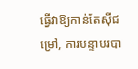ធ្វើវាឱ្យកាន់តែស៊ីជម្រៅ, ការបន្ទាបរបា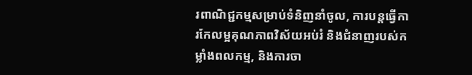រពាណិជ្ជកម្មសម្រាប់ទំនិញនាំចូល, ការបន្តធ្វើការកែលម្អគុណភាពវិស័យអប់រំ និងជំនាញរបស់កម្លាំងពលកម្ម, និងការចា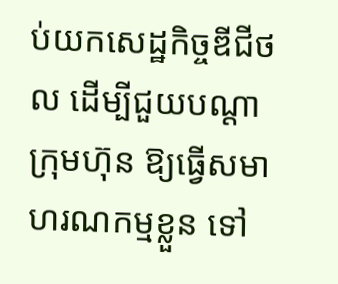ប់យកសេដ្ឋកិច្ចឌីជីថល ដើម្បីជួយបណ្តាក្រុមហ៊ុន ឱ្យធ្វើសមាហរណកម្មខ្លួន ទៅ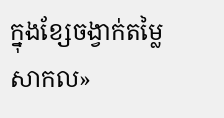ក្នុងខ្សែចង្វាក់តម្លៃសាកល»